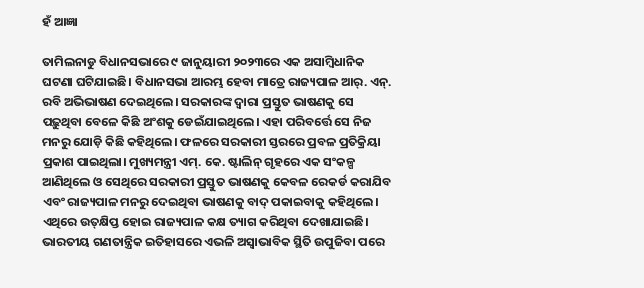ହଁ ଆଜ୍ଞା

ତାମିଲନାଡୁ ବିଧାନସଭାରେ ୯ ଜାନୁୟାରୀ ୨୦୨୩ରେ ଏକ ଅସାମ୍ବିଧାନିକ ଘଟଣା ଘଟିଯାଇଛି। ବିଧାନସଭା ଆରମ୍ଭ ହେବା ମାତ୍ରେ ରାଜ୍ୟପାଳ ଆର୍‌. ଏନ୍‌. ରବି ଅଭିଭାଷଣ ଦେଇଥିଲେ। ସରକାରଙ୍କ ଦ୍ୱାରା ପ୍ରସ୍ତୁତ ଭାଷଣକୁ ସେ ପଢ଼ୁଥିବା ବେଳେ କିଛି ଅଂଶକୁ ଡେଇଁଯାଇଥିଲେ। ଏହା ପରିବର୍ତ୍ତେ ସେ ନିଜ ମନରୁ ଯୋଡ଼ି କିଛି କହିଥିଲେ। ଫଳରେ ସରକାରୀ ସ୍ତରରେ ପ୍ରବଳ ପ୍ରତିକ୍ରିୟା ପ୍ରକାଶ ପାଇଥିଲା। ମୁଖ୍ୟମନ୍ତ୍ରୀ ଏମ୍‌. କେ. ଷ୍ଟାଲିନ୍‌ ଗୃହରେ ଏକ ସଂକଳ୍ପ ଆଣିଥିଲେ ଓ ସେଥିରେ ସରକାରୀ ପ୍ରସ୍ତୁତ ଭାଷଣକୁ କେବଳ ରେକର୍ଡ କରାଯିବ ଏବଂ ରାଜ୍ୟପାଳ ମନରୁ ଦେଇଥିବା ଭାଷଣକୁ ବାଦ୍‌ ପକାଇବାକୁ କହିଥିଲେ। ଏଥିରେ ଉତ୍‌କ୍ଷିପ୍ତ ହୋଇ ରାଜ୍ୟପାଳ କକ୍ଷ ତ୍ୟାଗ କରିଥିବା ଦେଖାଯାଇଛି। ଭାରତୀୟ ଗଣତାନ୍ତ୍ରିକ ଇତିହାସରେ ଏଭଳି ଅସ୍ବାଭାବିକ ସ୍ଥିତି ଉପୁଜିବା ପରେ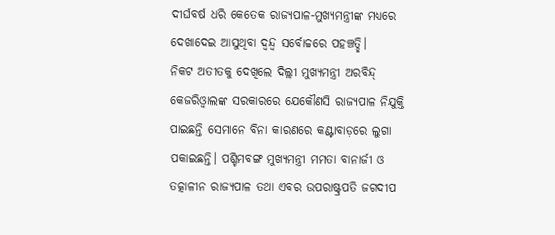ଦୀର୍ଘବର୍ଷ ଧରି କେତେକ ରାଜ୍ୟପାଳ-ମୁଖ୍ୟମନ୍ତ୍ରୀଙ୍କ ମଧ୍ୟରେ ଦେଖାଦେଇ ଆସୁଥିବା ଦ୍ୱନ୍ଦ୍ୱ ସର୍ବୋଚ୍ଚରେ ପହଞ୍ଚତ୍ଛି।
ନିକଟ ଅତୀତକୁ ଦେଖିଲେ ଦିଲ୍ଲୀ ମୁଖ୍ୟମନ୍ତ୍ରୀ ଅରବିନ୍ଦ୍‌ କେଜରିଓ୍ବାଲଙ୍କ ସରକାରରେ ଯେକୌଣସି ରାଜ୍ୟପାଳ ନିଯୁକ୍ତି ପାଇଛନ୍ତି ସେମାନେ ବିନା କାରଣରେ କଣ୍ଟାବାଡ଼ରେ ଲୁଗା ପକାଇଛନ୍ତି। ପଶ୍ଚିମବଙ୍ଗ ମୁଖ୍ୟମନ୍ତ୍ରୀ ମମତା ବାନାର୍ଜୀ ଓ ତତ୍କାଳୀନ ରାଜ୍ୟପାଳ ତଥା ଏବର ଉପରାଷ୍ଟ୍ରପତି ଜଗଦୀପ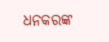ଧନକରଙ୍କ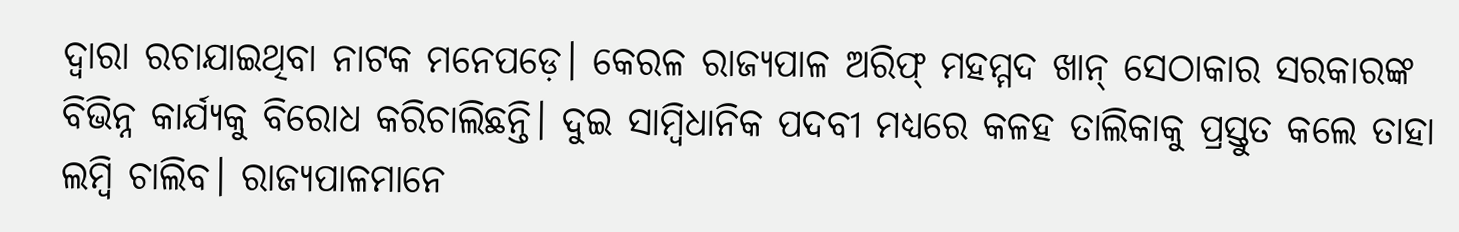ଦ୍ୱାରା ରଚାଯାଇଥିବା ନାଟକ ମନେପଡ଼େ। କେରଳ ରାଜ୍ୟପାଳ ଅରିଫ୍‌ ମହମ୍ମଦ ଖାନ୍‌ ସେଠାକାର ସରକାରଙ୍କ ବିଭିନ୍ନ କାର୍ଯ୍ୟକୁ ବିରୋଧ କରିଚାଲିଛନ୍ତି। ଦୁଇ ସାମ୍ବିଧାନିକ ପଦବୀ ମଧ୍ୟରେ କଳହ ତାଲିକାକୁ ପ୍ରସ୍ତୁତ କଲେ ତାହା ଲମ୍ବି ଚାଲିବ। ରାଜ୍ୟପାଳମାନେ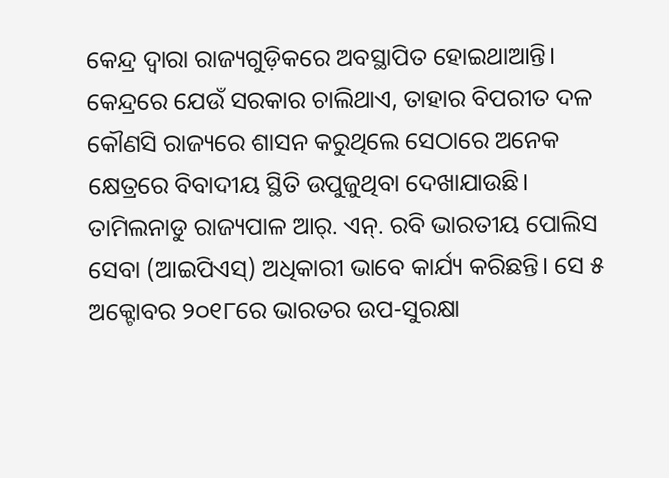କେନ୍ଦ୍ର ଦ୍ୱାରା ରାଜ୍ୟଗୁଡ଼ିକରେ ଅବସ୍ଥାପିତ ହୋଇଥାଆନ୍ତି। କେନ୍ଦ୍ରରେ ଯେଉଁ ସରକାର ଚାଲିଥାଏ, ତାହାର ବିପରୀତ ଦଳ କୌଣସି ରାଜ୍ୟରେ ଶାସନ କରୁଥିଲେ ସେଠାରେ ଅନେକ କ୍ଷେତ୍ରରେ ବିବାଦୀୟ ସ୍ଥିତି ଉପୁଜୁଥିବା ଦେଖାଯାଉଛି। ତାମିଲନାଡୁ ରାଜ୍ୟପାଳ ଆର୍‌. ଏନ୍‌. ରବି ଭାରତୀୟ ପୋଲିସ ସେବା (ଆଇପିଏସ୍‌) ଅଧିକାରୀ ଭାବେ କାର୍ଯ୍ୟ କରିଛନ୍ତି। ସେ ୫ ଅକ୍ଟୋବର ୨୦୧୮ରେ ଭାରତର ଉପ-ସୁରକ୍ଷା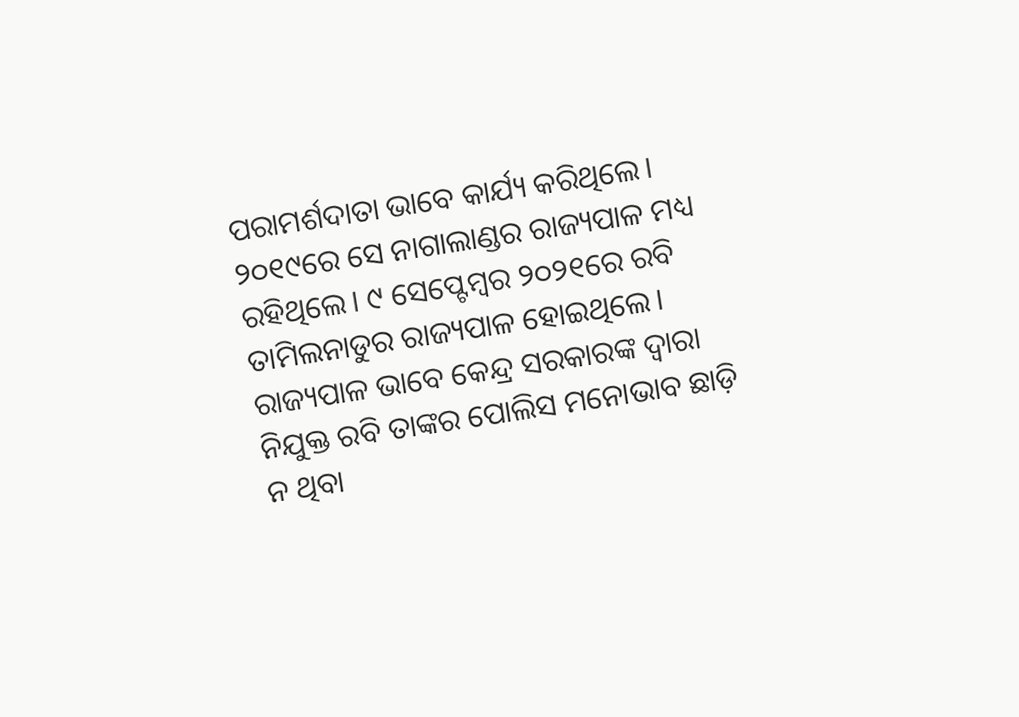ପରାମର୍ଶଦାତା ଭାବେ କାର୍ଯ୍ୟ କରିଥିଲେ। ୨୦୧୯ରେ ସେ ନାଗାଲାଣ୍ଡର ରାଜ୍ୟପାଳ ମଧ୍ୟ ରହିଥିଲେ। ୯ ସେପ୍ଟେମ୍ବର ୨୦୨୧ରେ ରବି ତାମିଲନାଡୁର ରାଜ୍ୟପାଳ ହୋଇଥିଲେ। ରାଜ୍ୟପାଳ ଭାବେ କେନ୍ଦ୍ର ସରକାରଙ୍କ ଦ୍ୱାରା ନିଯୁକ୍ତ ରବି ତାଙ୍କର ପୋଲିସ ମନୋଭାବ ଛାଡ଼ି ନ ଥିବା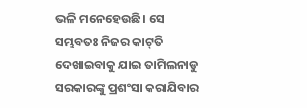ଭଳି ମନେହେଉଛି। ସେ ସମ୍ଭବତଃ ନିଜର କାଟ୍‌ତି ଦେଖାଇବାକୁ ଯାଇ ତାମିଲନାଡୁ ସରକାରଙ୍କୁ ପ୍ରଶଂସା କରାଯିବାର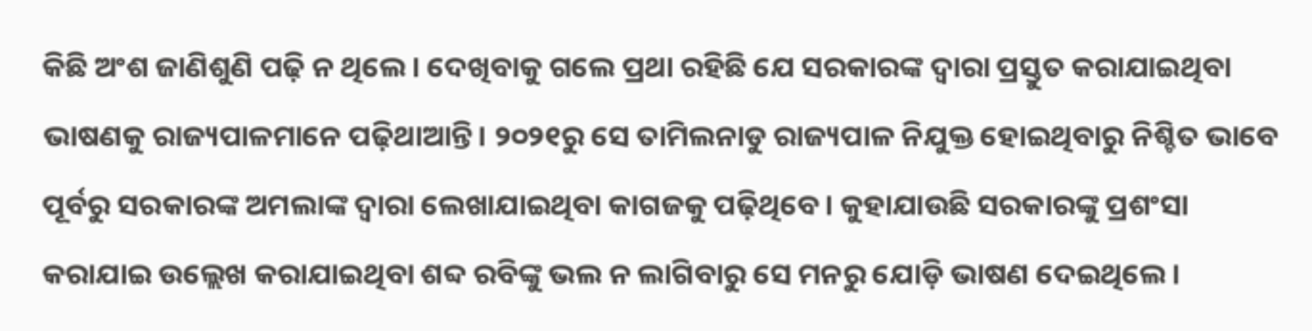କିଛି ଅଂଶ ଜାଣିଶୁଣି ପଢ଼ି ନ ଥିଲେ। ଦେଖିବାକୁ ଗଲେ ପ୍ରଥା ରହିଛି ଯେ ସରକାରଙ୍କ ଦ୍ୱାରା ପ୍ରସ୍ତୁତ କରାଯାଇଥିବା ଭାଷଣକୁ ରାଜ୍ୟପାଳମାନେ ପଢ଼ିଥାଆନ୍ତି। ୨୦୨୧ରୁ ସେ ତାମିଲନାଡୁ ରାଜ୍ୟପାଳ ନିଯୁକ୍ତ ହୋଇଥିବାରୁ ନିଶ୍ଚିତ ଭାବେ ପୂର୍ବରୁ ସରକାରଙ୍କ ଅମଲାଙ୍କ ଦ୍ୱାରା ଲେଖାଯାଇଥିବା କାଗଜକୁ ପଢ଼ିଥିବେ। କୁହାଯାଉଛି ସରକାରଙ୍କୁ ପ୍ରଶଂସା କରାଯାଇ ଉଲ୍ଲେଖ କରାଯାଇଥିବା ଶବ୍ଦ ରବିଙ୍କୁ ଭଲ ନ ଲାଗିବାରୁ ସେ ମନରୁ ଯୋଡ଼ି ଭାଷଣ ଦେଇଥିଲେ।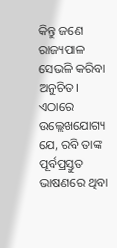କିନ୍ତୁ ଜଣେ ରାଜ୍ୟପାଳ ସେଭଳି କରିବା ଅନୁଚିତ। ଏଠାରେ ଉଲ୍ଲେଖଯୋଗ୍ୟ ଯେ, ରବି ତାଙ୍କ ପୂର୍ବପ୍ରସ୍ତୁତ ଭାଷଣରେ ଥିବା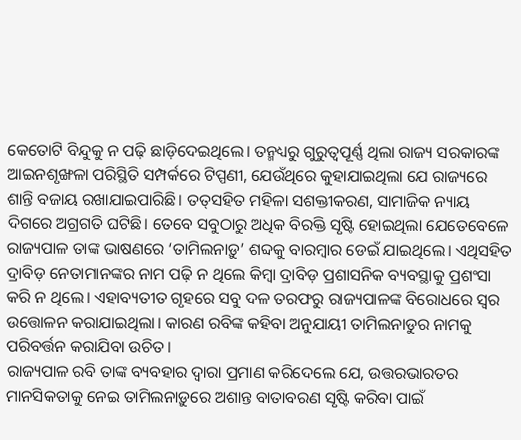କେତୋଟି ବିନ୍ଦୁକୁ ନ ପଢ଼ି ଛାଡ଼ିଦେଇଥିଲେ। ତନ୍ମଧ୍ୟରୁ ଗୁରୁତ୍ୱପୂର୍ଣ୍ଣ ଥିଲା ରାଜ୍ୟ ସରକାରଙ୍କ ଆଇନଶୃଙ୍ଖଳା ପରିସ୍ଥିତି ସମ୍ପର୍କରେ ଟିପ୍ପଣୀ, ଯେଉଁଥିରେ କୁହାଯାଇଥିଲା ଯେ ରାଜ୍ୟରେ ଶାନ୍ତି ବଜାୟ ରଖାଯାଇପାରିଛି। ତତ୍‌ସହିତ ମହିଳା ସଶକ୍ତୀକରଣ, ସାମାଜିକ ନ୍ୟାୟ ଦିଗରେ ଅଗ୍ରଗତି ଘଟିଛି। ତେବେ ସବୁଠାରୁ ଅଧିକ ବିରକ୍ତି ସୃଷ୍ଟି ହୋଇଥିଲା ଯେତେବେଳେ ରାଜ୍ୟପାଳ ତାଙ୍କ ଭାଷଣରେ ‘ତାମିଲନାଡ଼ୁ’ ଶବ୍ଦକୁ ବାରମ୍ବାର ଡେଇଁ ଯାଇଥିଲେ। ଏଥିସହିତ ଦ୍ରାବିଡ଼ ନେତାମାନଙ୍କର ନାମ ପଢ଼ି ନ ଥିଲେ କିମ୍ବା ଦ୍ରାବିଡ଼ ପ୍ରଶାସନିକ ବ୍ୟବସ୍ଥାକୁ ପ୍ରଶଂସା କରି ନ ଥିଲେ। ଏହାବ୍ୟତୀତ ଗୃହରେ ସବୁ ଦଳ ତରଫରୁ ରାଜ୍ୟପାଳଙ୍କ ବିରୋଧରେ ସ୍ବର ଉତ୍ତୋଳନ କରାଯାଇଥିଲା। କାରଣ ରବିଙ୍କ କହିବା ଅନୁଯାୟୀ ତାମିଲନାଡୁର ନାମକୁ ପରିବର୍ତ୍ତନ କରାଯିବା ଉଚିତ।
ରାଜ୍ୟପାଳ ରବି ତାଙ୍କ ବ୍ୟବହାର ଦ୍ୱାରା ପ୍ରମାଣ କରିଦେଲେ ଯେ, ଉତ୍ତରଭାରତର ମାନସିକତାକୁ ନେଇ ତାମିଲନାଡ଼ୁରେ ଅଶାନ୍ତ ବାତାବରଣ ସୃଷ୍ଟି କରିବା ପାଇଁ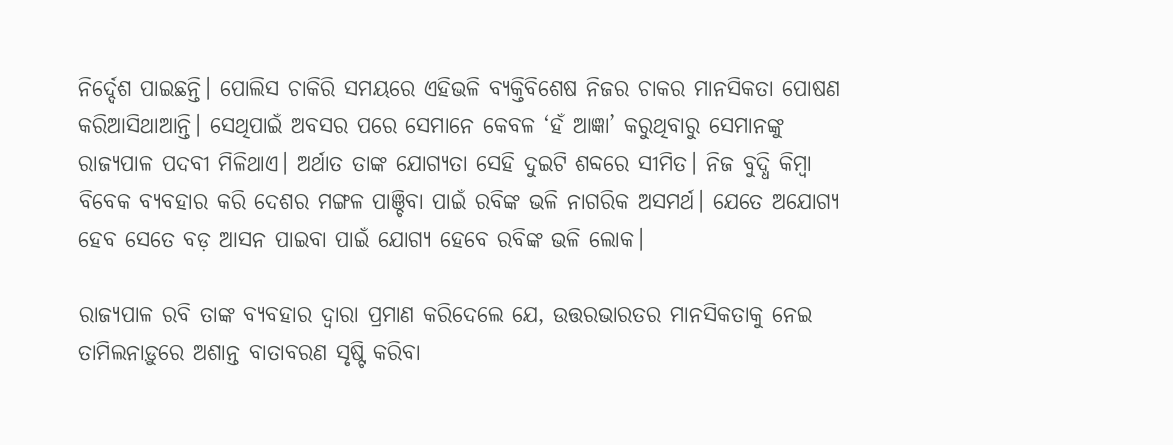ନିର୍ଦ୍ଦେଶ ପାଇଛନ୍ତି। ପୋଲିସ ଚାକିରି ସମୟରେ ଏହିଭଳି ବ୍ୟକ୍ତିବିଶେଷ ନିଜର ଚାକର ମାନସିକତା ପୋଷଣ କରିଆସିଥାଆନ୍ତି। ସେଥିପାଇଁ ଅବସର ପରେ ସେମାନେ କେବଳ ‘ହଁ ଆଜ୍ଞା’ କରୁଥିବାରୁ ସେମାନଙ୍କୁ ରାଜ୍ୟପାଳ ପଦବୀ ମିଳିଥାଏ। ଅର୍ଥାତ ତାଙ୍କ ଯୋଗ୍ୟତା ସେହି ଦୁଇଟି ଶବ୍ଦରେ ସୀମିତ। ନିଜ ବୁଦ୍ଧି କିମ୍ବା ବିବେକ ବ୍ୟବହାର କରି ଦେଶର ମଙ୍ଗଳ ପାଞ୍ଚିବା ପାଇଁ ରବିଙ୍କ ଭଳି ନାଗରିକ ଅସମର୍ଥ। ଯେତେ ଅଯୋଗ୍ୟ ହେବ ସେତେ ବଡ଼ ଆସନ ପାଇବା ପାଇଁ ଯୋଗ୍ୟ ହେବେ ରବିଙ୍କ ଭଳି ଲୋକ।

ରାଜ୍ୟପାଳ ରବି ତାଙ୍କ ବ୍ୟବହାର ଦ୍ୱାରା ପ୍ରମାଣ କରିଦେଲେ ଯେ, ଉତ୍ତରଭାରତର ମାନସିକତାକୁ ନେଇ ତାମିଲନାଡ଼ୁରେ ଅଶାନ୍ତ ବାତାବରଣ ସୃଷ୍ଟି କରିବା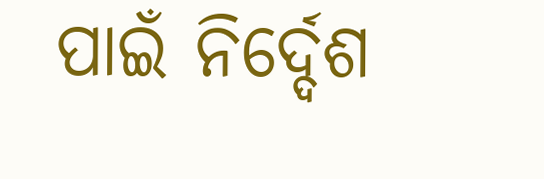ପାଇଁ ନିର୍ଦ୍ଦେଶ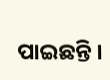ପାଇଛନ୍ତି ।